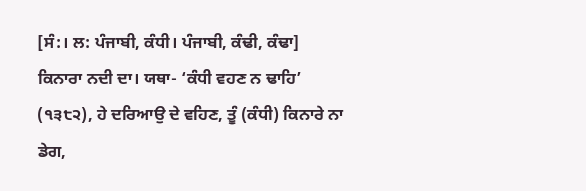[ਸੰ:। ਲ: ਪੰਜਾਬੀ, ਕੰਧੀ। ਪੰਜਾਬੀ, ਕੰਢੀ, ਕੰਢਾ] ਕਿਨਾਰਾ ਨਦੀ ਦਾ। ਯਥਾ- ‘ਕੰਧੀ ਵਹਣ ਨ ਢਾਹਿ’ (੧੩੮੨), ਹੇ ਦਰਿਆਉ ਦੇ ਵਹਿਣ, ਤੂੰ (ਕੰਧੀ) ਕਿਨਾਰੇ ਨਾ ਡੇਗ,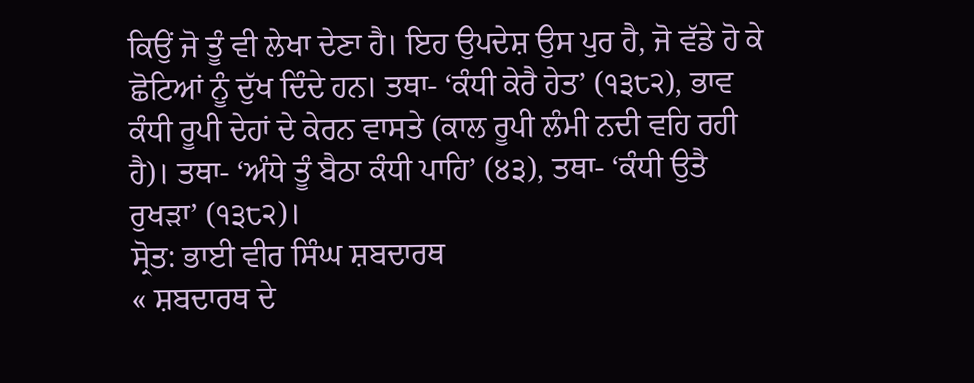ਕਿਉਂ ਜੋ ਤੂੰ ਵੀ ਲੇਖਾ ਦੇਣਾ ਹੈ। ਇਹ ਉਪਦੇਸ਼ ਉਸ ਪੁਰ ਹੈ, ਜੋ ਵੱਡੇ ਹੋ ਕੇ ਛੋਟਿਆਂ ਨੂੰ ਦੁੱਖ ਦਿੰਦੇ ਹਨ। ਤਥਾ- ‘ਕੰਧੀ ਕੇਰੈ ਹੇਤ’ (੧੩੮੨), ਭਾਵ ਕੰਧੀ ਰੂਪੀ ਦੇਹਾਂ ਦੇ ਕੇਰਨ ਵਾਸਤੇ (ਕਾਲ ਰੂਪੀ ਲੰਮੀ ਨਦੀ ਵਹਿ ਰਹੀ ਹੈ)। ਤਥਾ- ‘ਅੰਧੇ ਤੂੰ ਬੈਠਾ ਕੰਧੀ ਪਾਹਿ’ (੪੩), ਤਥਾ- ‘ਕੰਧੀ ਉਤੈ ਰੁਖੜਾ’ (੧੩੮੨)।
ਸ੍ਰੋਤ: ਭਾਈ ਵੀਰ ਸਿੰਘ ਸ਼ਬਦਾਰਥ
« ਸ਼ਬਦਾਰਥ ਦੇ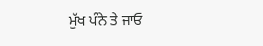ਮੁੱਖ ਪੰਨੇ ਤੇ ਜਾਓ